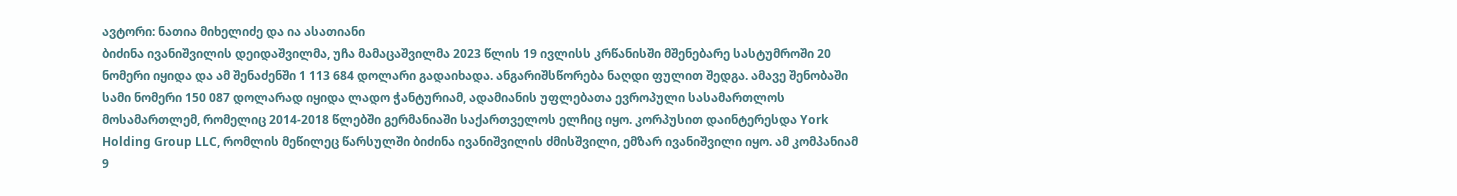ავტორი: ნათია მიხელიძე და ია ასათიანი
ბიძინა ივანიშვილის დეიდაშვილმა, უჩა მამაცაშვილმა 2023 წლის 19 ივლისს კრწანისში მშენებარე სასტუმროში 20 ნომერი იყიდა და ამ შენაძენში 1 113 684 დოლარი გადაიხადა. ანგარიშსწორება ნაღდი ფულით შედგა. ამავე შენობაში სამი ნომერი 150 087 დოლარად იყიდა ლადო ჭანტურიამ, ადამიანის უფლებათა ევროპული სასამართლოს მოსამართლემ, რომელიც 2014-2018 წლებში გერმანიაში საქართველოს ელჩიც იყო. კორპუსით დაინტერესდა York Holding Group LLC, რომლის მეწილეც წარსულში ბიძინა ივანიშვილის ძმისშვილი, ემზარ ივანიშვილი იყო. ამ კომპანიამ 9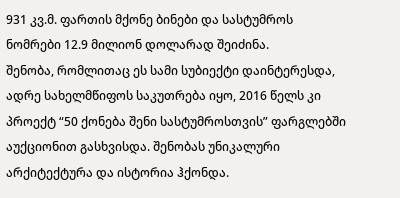931 კვ.მ. ფართის მქონე ბინები და სასტუმროს ნომრები 12.9 მილიონ დოლარად შეიძინა.
შენობა, რომლითაც ეს სამი სუბიექტი დაინტერესდა, ადრე სახელმწიფოს საკუთრება იყო, 2016 წელს კი პროექტ “50 ქონება შენი სასტუმროსთვის” ფარგლებში აუქციონით გასხვისდა. შენობას უნიკალური არქიტექტურა და ისტორია ჰქონდა.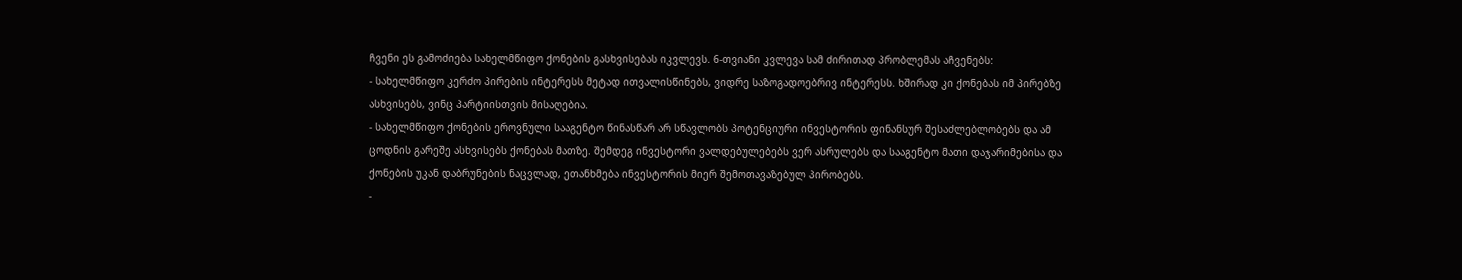ჩვენი ეს გამოძიება სახელმწიფო ქონების გასხვისებას იკვლევს. 6-თვიანი კვლევა სამ ძირითად პრობლემას აჩვენებს:
- სახელმწიფო კერძო პირების ინტერესს მეტად ითვალისწინებს, ვიდრე საზოგადოებრივ ინტერესს. ხშირად კი ქონებას იმ პირებზე ასხვისებს, ვინც პარტიისთვის მისაღებია.
- სახელმწიფო ქონების ეროვნული სააგენტო წინასწარ არ სწავლობს პოტენციური ინვესტორის ფინანსურ შესაძლებლობებს და ამ ცოდნის გარეშე ასხვისებს ქონებას მათზე. შემდეგ ინვესტორი ვალდებულებებს ვერ ასრულებს და სააგენტო მათი დაჯარიმებისა და ქონების უკან დაბრუნების ნაცვლად, ეთანხმება ინვესტორის მიერ შემოთავაზებულ პირობებს.
-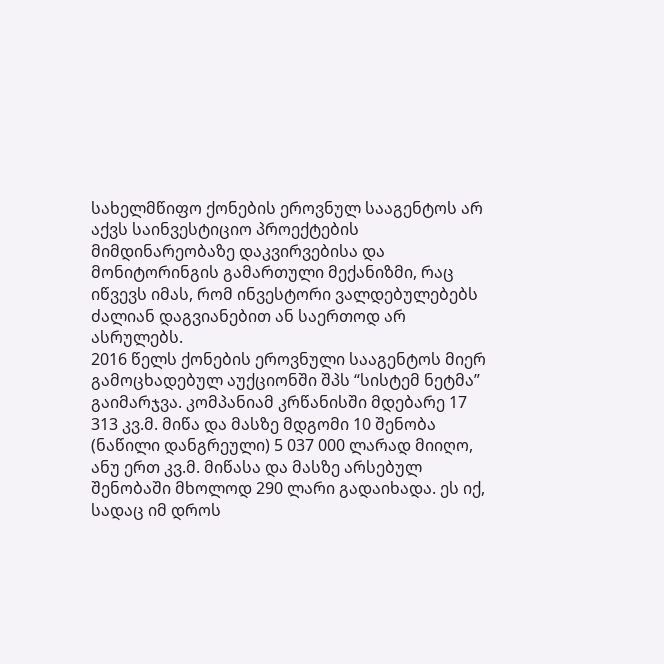სახელმწიფო ქონების ეროვნულ სააგენტოს არ აქვს საინვესტიციო პროექტების მიმდინარეობაზე დაკვირვებისა და მონიტორინგის გამართული მექანიზმი, რაც იწვევს იმას, რომ ინვესტორი ვალდებულებებს ძალიან დაგვიანებით ან საერთოდ არ ასრულებს.
2016 წელს ქონების ეროვნული სააგენტოს მიერ გამოცხადებულ აუქციონში შპს “სისტემ ნეტმა” გაიმარჯვა. კომპანიამ კრწანისში მდებარე 17 313 კვ.მ. მიწა და მასზე მდგომი 10 შენობა (ნაწილი დანგრეული) 5 037 000 ლარად მიიღო, ანუ ერთ კვ.მ. მიწასა და მასზე არსებულ შენობაში მხოლოდ 290 ლარი გადაიხადა. ეს იქ, სადაც იმ დროს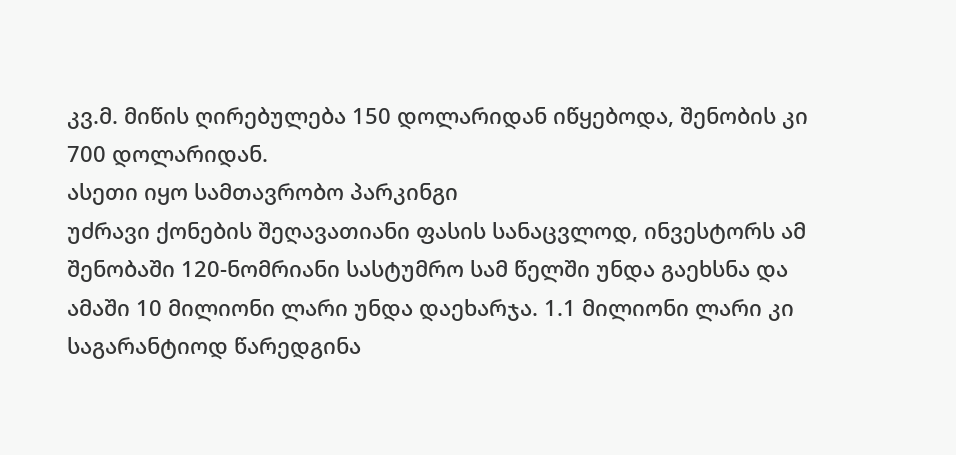კვ.მ. მიწის ღირებულება 150 დოლარიდან იწყებოდა, შენობის კი 700 დოლარიდან.
ასეთი იყო სამთავრობო პარკინგი
უძრავი ქონების შეღავათიანი ფასის სანაცვლოდ, ინვესტორს ამ შენობაში 120-ნომრიანი სასტუმრო სამ წელში უნდა გაეხსნა და ამაში 10 მილიონი ლარი უნდა დაეხარჯა. 1.1 მილიონი ლარი კი საგარანტიოდ წარედგინა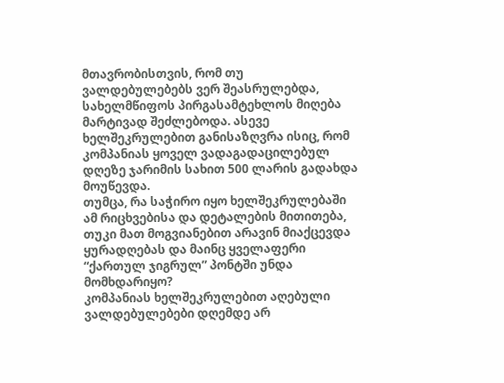მთავრობისთვის, რომ თუ ვალდებულებებს ვერ შეასრულებდა, სახელმწიფოს პირგასამტეხლოს მიღება მარტივად შეძლებოდა. ასევე ხელშეკრულებით განისაზღვრა ისიც, რომ კომპანიას ყოველ ვადაგადაცილებულ დღეზე ჯარიმის სახით 500 ლარის გადახდა მოუწევდა.
თუმცა, რა საჭირო იყო ხელშეკრულებაში ამ რიცხვებისა და დეტალების მითითება, თუკი მათ მოგვიანებით არავინ მიაქცევდა ყურადღებას და მაინც ყველაფერი “ქართულ ჯიგრულ” პონტში უნდა მომხდარიყო?
კომპანიას ხელშეკრულებით აღებული ვალდებულებები დღემდე არ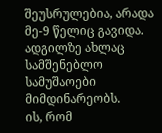შეუსრულებია, არადა მე-9 წელიც გავიდა. ადგილზე ახლაც სამშენებლო სამუშაოები მიმდინარეობს.
ის, რომ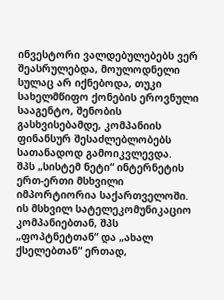ინვესტორი ვალდებულებებს ვერ შეასრულებდა, მოულოდნელი სულაც არ იქნებოდა, თუკი სახელმწიფო ქონების ეროვნული სააგენტო, შენობის გასხვისებამდე, კომპანიის ფინანსურ შესაძლებლობებს სათანადოდ გამოიკვლევდა.
შპს „სისტემ ნეტი“ ინტერნეტის ერთ-ერთი მსხვილი იმპორტიორია საქართველოში. ის მსხვილ სატელეკომუნიკაციო კომპანიებთან, შპს „ფოპტნეტთან“ და „ახალ ქსელებთან“ ერთად,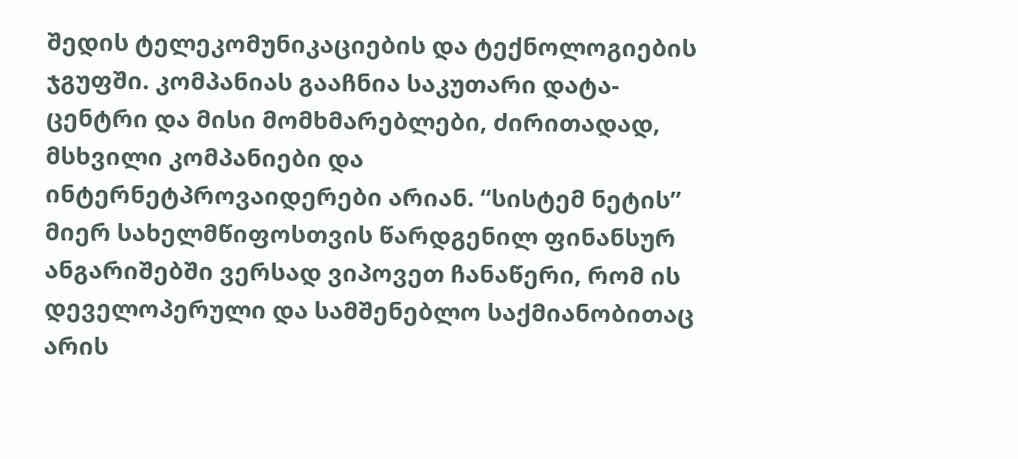შედის ტელეკომუნიკაციების და ტექნოლოგიების ჯგუფში. კომპანიას გააჩნია საკუთარი დატა-ცენტრი და მისი მომხმარებლები, ძირითადად, მსხვილი კომპანიები და ინტერნეტპროვაიდერები არიან. “სისტემ ნეტის” მიერ სახელმწიფოსთვის წარდგენილ ფინანსურ ანგარიშებში ვერსად ვიპოვეთ ჩანაწერი, რომ ის დეველოპერული და სამშენებლო საქმიანობითაც არის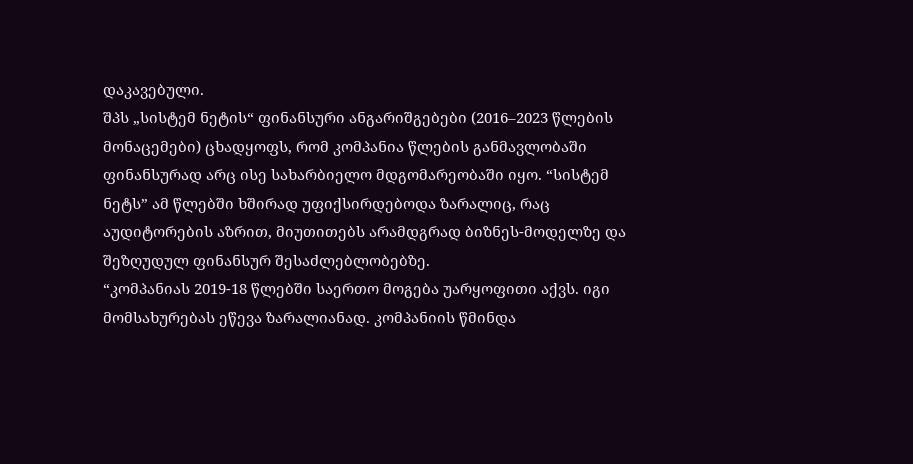დაკავებული.
შპს „სისტემ ნეტის“ ფინანსური ანგარიშგებები (2016–2023 წლების მონაცემები) ცხადყოფს, რომ კომპანია წლების განმავლობაში ფინანსურად არც ისე სახარბიელო მდგომარეობაში იყო. “სისტემ ნეტს” ამ წლებში ხშირად უფიქსირდებოდა ზარალიც, რაც აუდიტორების აზრით, მიუთითებს არამდგრად ბიზნეს-მოდელზე და შეზღუდულ ფინანსურ შესაძლებლობებზე.
“კომპანიას 2019-18 წლებში საერთო მოგება უარყოფითი აქვს. იგი მომსახურებას ეწევა ზარალიანად. კომპანიის წმინდა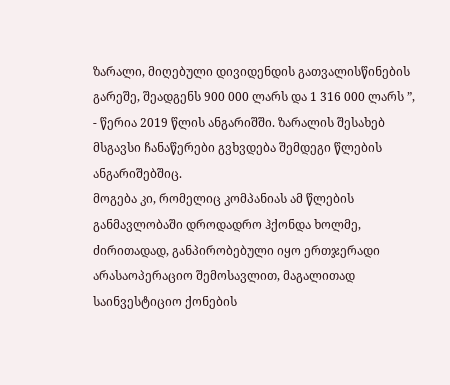ზარალი, მიღებული დივიდენდის გათვალისწინების გარეშე, შეადგენს 900 000 ლარს და 1 316 000 ლარს ”, - წერია 2019 წლის ანგარიშში. ზარალის შესახებ მსგავსი ჩანაწერები გვხვდება შემდეგი წლების ანგარიშებშიც.
მოგება კი, რომელიც კომპანიას ამ წლების განმავლობაში დროდადრო ჰქონდა ხოლმე, ძირითადად, განპირობებული იყო ერთჯერადი არასაოპერაციო შემოსავლით, მაგალითად საინვესტიციო ქონების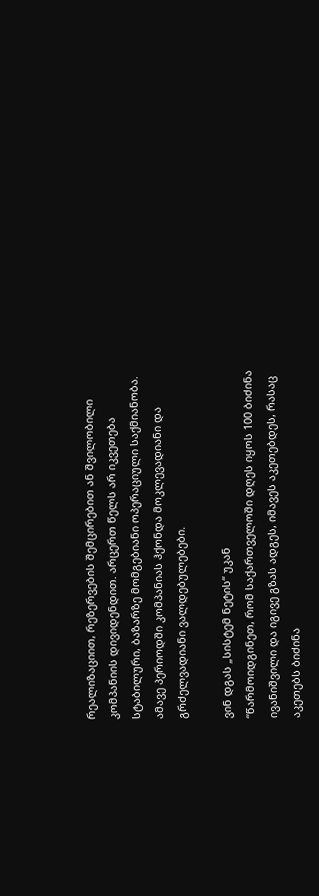რეალიზაციით, რეზერვების შემცირებით ან შვილობილი კომპანიის დივიდენდით. არცერთ წელს არ იკვეთება სტაბილური, ბაზარზე მომგებიანი ოპერაციული საქმიანობა. ამავე პერიოდში კომპანიას ჰქონდა მოკლევადიანი და გრძელვადიანი ვალდებულებები.

ვინ დგას „სისტემ ნეტის“ უკან
“წარმოიდგინეთ, რომ საქართველოში დღეს იყოს 100 ბიძინა ივანიშვილი და იგივე გზას ადგეს, იმავეს აკეთებდეს, რასაც აკეთებს ბიძინა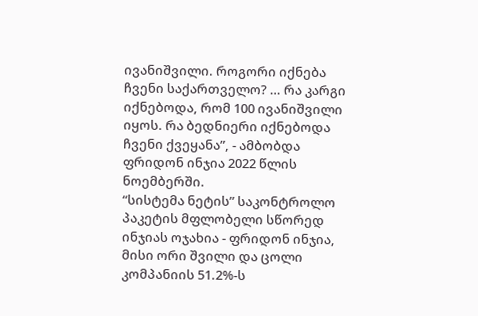ივანიშვილი. როგორი იქნება ჩვენი საქართველო? … რა კარგი იქნებოდა, რომ 100 ივანიშვილი იყოს. რა ბედნიერი იქნებოდა ჩვენი ქვეყანა”, - ამბობდა ფრიდონ ინჯია 2022 წლის ნოემბერში.
“სისტემა ნეტის” საკონტროლო პაკეტის მფლობელი სწორედ ინჯიას ოჯახია - ფრიდონ ინჯია, მისი ორი შვილი და ცოლი კომპანიის 51.2%-ს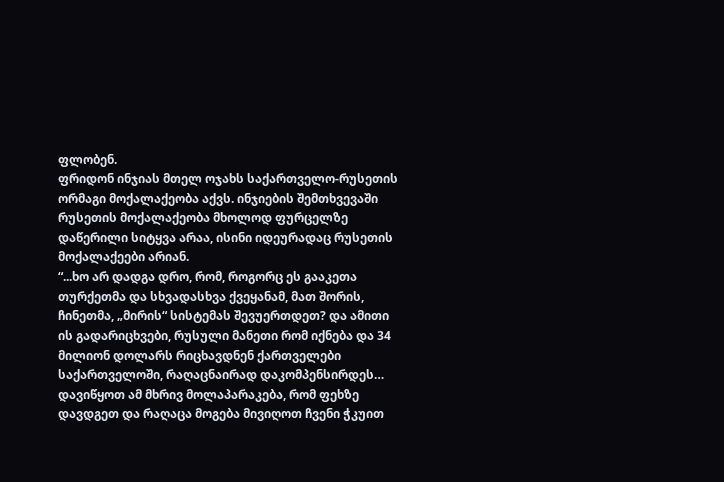ფლობენ.
ფრიდონ ინჯიას მთელ ოჯახს საქართველო-რუსეთის ორმაგი მოქალაქეობა აქვს. ინჯიების შემთხვევაში რუსეთის მოქალაქეობა მხოლოდ ფურცელზე დაწერილი სიტყვა არაა, ისინი იდეურადაც რუსეთის მოქალაქეები არიან.
“...ხო არ დადგა დრო, რომ, როგორც ეს გააკეთა თურქეთმა და სხვადასხვა ქვეყანამ, მათ შორის, ჩინეთმა, „მირის“ სისტემას შევუერთდეთ? და ამითი ის გადარიცხვები, რუსული მანეთი რომ იქნება და 34 მილიონ დოლარს რიცხავდნენ ქართველები საქართველოში, რაღაცნაირად დაკომპენსირდეს… დავიწყოთ ამ მხრივ მოლაპარაკება, რომ ფეხზე დავდგეთ და რაღაცა მოგება მივიღოთ ჩვენი ჭკუით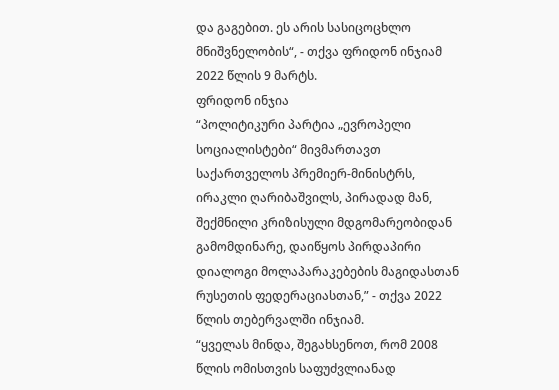და გაგებით. ეს არის სასიცოცხლო მნიშვნელობის“, - თქვა ფრიდონ ინჯიამ 2022 წლის 9 მარტს.
ფრიდონ ინჯია
“პოლიტიკური პარტია „ევროპელი სოციალისტები“ მივმართავთ საქართველოს პრემიერ-მინისტრს, ირაკლი ღარიბაშვილს, პირადად მან, შექმნილი კრიზისული მდგომარეობიდან გამომდინარე, დაიწყოს პირდაპირი დიალოგი მოლაპარაკებების მაგიდასთან რუსეთის ფედერაციასთან,” - თქვა 2022 წლის თებერვალში ინჯიამ.
“ყველას მინდა, შეგახსენოთ, რომ 2008 წლის ომისთვის საფუძვლიანად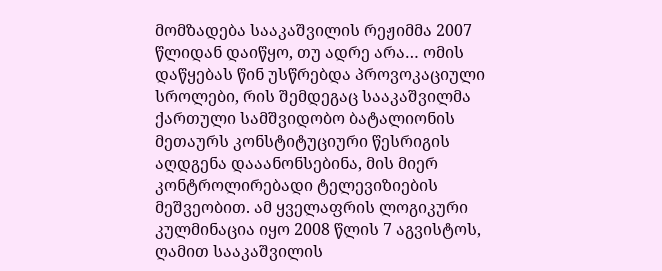მომზადება სააკაშვილის რეჟიმმა 2007 წლიდან დაიწყო, თუ ადრე არა… ომის დაწყებას წინ უსწრებდა პროვოკაციული სროლები, რის შემდეგაც სააკაშვილმა ქართული სამშვიდობო ბატალიონის მეთაურს კონსტიტუციური წესრიგის აღდგენა დააანონსებინა, მის მიერ კონტროლირებადი ტელევიზიების მეშვეობით. ამ ყველაფრის ლოგიკური კულმინაცია იყო 2008 წლის 7 აგვისტოს, ღამით სააკაშვილის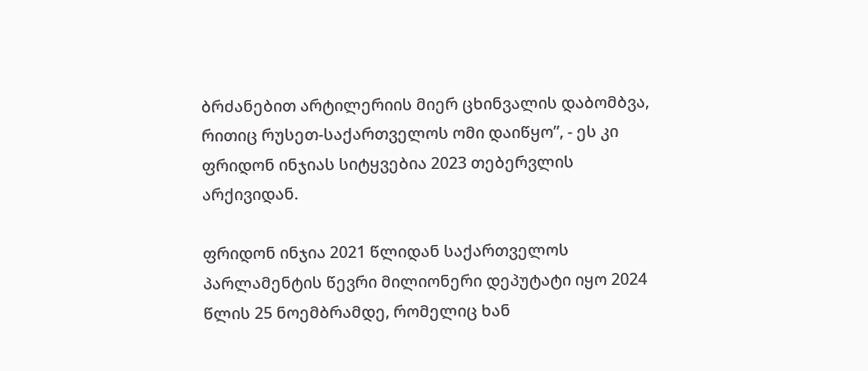ბრძანებით არტილერიის მიერ ცხინვალის დაბომბვა, რითიც რუსეთ-საქართველოს ომი დაიწყო”, - ეს კი ფრიდონ ინჯიას სიტყვებია 2023 თებერვლის არქივიდან.

ფრიდონ ინჯია 2021 წლიდან საქართველოს პარლამენტის წევრი მილიონერი დეპუტატი იყო 2024 წლის 25 ნოემბრამდე, რომელიც ხან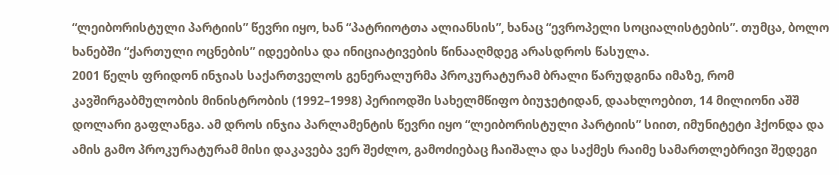“ლეიბორისტული პარტიის” წევრი იყო, ხან “პატრიოტთა ალიანსის”, ხანაც “ევროპელი სოციალისტების”. თუმცა, ბოლო ხანებში “ქართული ოცნების” იდეებისა და ინიციატივების წინააღმდეგ არასდროს წასულა.
2001 წელს ფრიდონ ინჯიას საქართველოს გენერალურმა პროკურატურამ ბრალი წარუდგინა იმაზე, რომ კავშირგაბმულობის მინისტრობის (1992–1998) პერიოდში სახელმწიფო ბიუჯეტიდან, დაახლოებით, 14 მილიონი აშშ დოლარი გაფლანგა. ამ დროს ინჯია პარლამენტის წევრი იყო “ლეიბორისტული პარტიის” სიით, იმუნიტეტი ჰქონდა და ამის გამო პროკურატურამ მისი დაკავება ვერ შეძლო, გამოძიებაც ჩაიშალა და საქმეს რაიმე სამართლებრივი შედეგი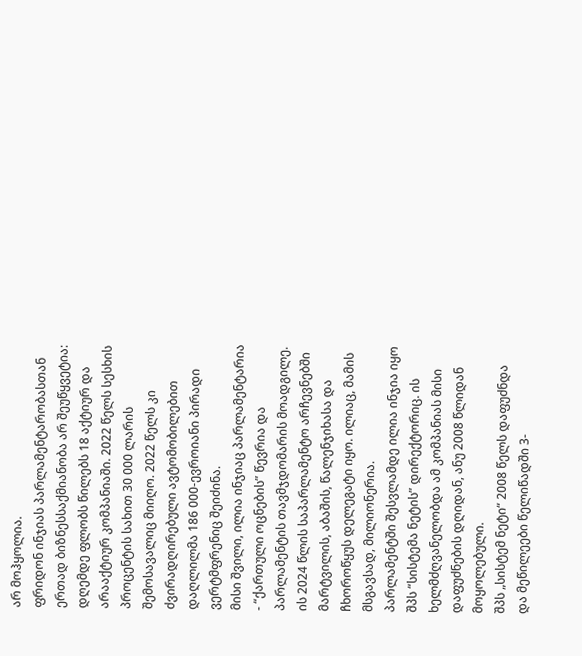არ მოჰყოლია.
ფრიდონ ინჯიას პარლამენტარობასთან ერთად ბიზნესსაქმიანობა არ შეუწყვეტია: დღემდე ფლობს წილებს 18 აქტიურ და არააქტიურ კომპანიაში. 2022 წელს სესხის პროცენტის სახით 30 000 ლარის შემოსავალიც მიიღო. 2022 წელს კი ძვირადღირებული ავტომობილებით დაღლილმა 186 000-ევროიანი პირადი ვერტმფრენიც შეიძინა.
მისი შვილი, ილია ინჯიაც პარლამენტარია - “ქართული ოცნების” წევრია და პარლამენტის თავმჯდომარის მოადგილე. ის 2024 წლის საპარლამენტო არჩევნებში მარტვილის, აბაშის, წალენჯიხასა და ჩხოროწყუს დელეგატი იყო. ილიაც, მამის მსგავსად, მილიონერია.
პარლამენტში შესვლამდე ილია ინჯია იყო შპს “სისტემა ნეტის” დირექტორიც. ის ხელმძღვანელობდა ამ კომპანიას მისი დაფუძნების დღიდან, ანუ 2008 წლიდან მოყოლებული.
შპს „სისტემ ნეტი“ 2008 წელს დაფუძნდა და მეწილეები წელიწადში 3-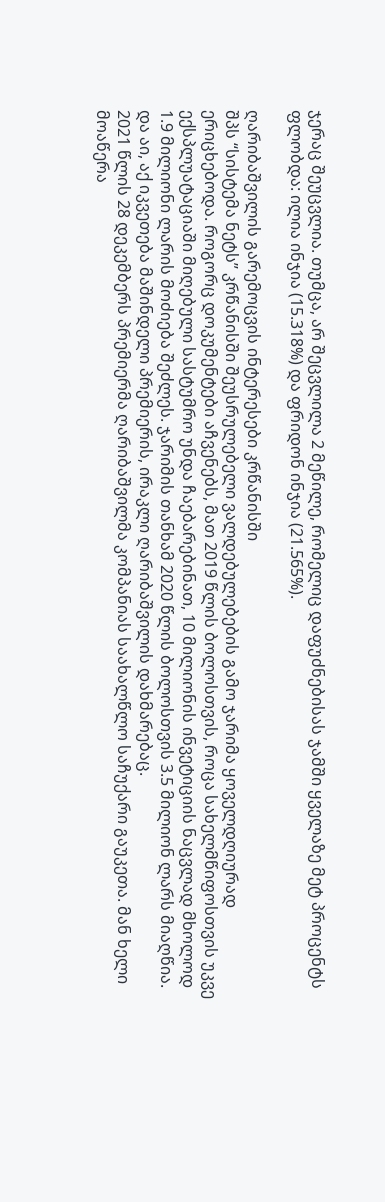ჯერაც შეუცვლია. თუმცა, არ შეცვლილა 2 მეწილე, რომელიც დაფუძნებისას ჯამში ყველაზე მეტ პროცენტს ფლობდა: ილია ინჯია (15.318%) და ფრიდონ ინჯია (21.565%).

ღარიბაშვილის გარემოცვის ინტერესები კრწანისში
შპს “სისტემა ნეტს” კრწანისში შეუსრულებელი ვალდებულებების გამო ჯარიმა ყოველდღიურად ერიცხებოდა. როგორც დოკუმენტები აჩვენებს, მათ 2019 წლის ბოლოსთვის, როცა სახელმწიფოსთვის უკვე ექსპლუატაციაში მიღებული სასტუმრო უნდა ჩაებარებინათ, 10 მილიონის ინვეტიციის ნაცვლად მხოლოდ 1.9 მილიონი ლარის მოძიება შეძლეს. ჯარიმის თანხამ 2020 წლის ბოლოსთვის 3.5 მილიონ ლარს მიაღწია. და აი, აქ იკვეთება მაშინდელი პრემიერის, ირაკლი ღარიბაშვილის დახმარებაც.
2021 წლის 28 დეკემბერს პრემიერმა ღარიბაშვილმა კომპანიას საახალწლო საჩუქარი გაუკეთა. მან ხელი მოაწერა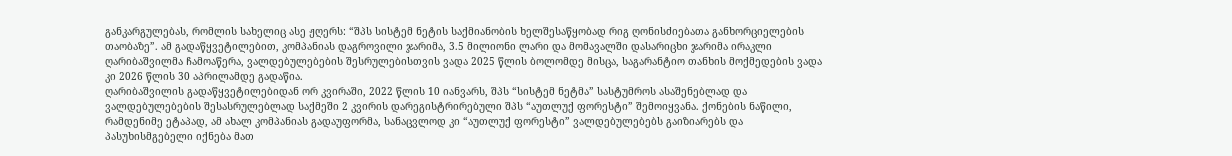განკარგულებას, რომლის სახელიც ასე ჟღერს: “შპს სისტემ ნეტის საქმიანობის ხელშესაწყობად რიგ ღონისძიებათა განხორციელების თაობაზე”. ამ გადაწყვეტილებით, კომპანიას დაგროვილი ჯარიმა, 3.5 მილიონი ლარი და მომავალში დასარიცხი ჯარიმა ირაკლი ღარიბაშვილმა ჩამოაწერა, ვალდებულებების შესრულებისთვის ვადა 2025 წლის ბოლომდე მისცა, საგარანტიო თანხის მოქმედების ვადა კი 2026 წლის 30 აპრილამდე გადაწია.
ღარიბაშვილის გადაწყვეტილებიდან ორ კვირაში, 2022 წლის 10 იანვარს, შპს “სისტემ ნეტმა” სასტუმროს ასაშენებლად და ვალდებულებების შესასრულებლად საქმეში 2 კვირის დარეგისტრირებული შპს “აუთლუქ ფორესტი” შემოიყვანა. ქონების ნაწილი, რამდენიმე ეტაპად, ამ ახალ კომპანიას გადაუფორმა, სანაცვლოდ კი “აუთლუქ ფორესტი” ვალდებულებებს გაიზიარებს და პასუხისმგებელი იქნება მათ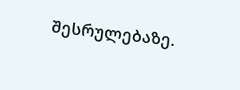შესრულებაზე.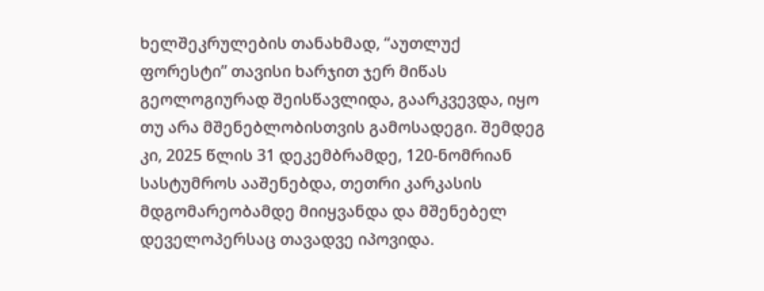ხელშეკრულების თანახმად, “აუთლუქ ფორესტი” თავისი ხარჯით ჯერ მიწას გეოლოგიურად შეისწავლიდა, გაარკვევდა, იყო თუ არა მშენებლობისთვის გამოსადეგი. შემდეგ კი, 2025 წლის 31 დეკემბრამდე, 120-ნომრიან სასტუმროს ააშენებდა, თეთრი კარკასის მდგომარეობამდე მიიყვანდა და მშენებელ დეველოპერსაც თავადვე იპოვიდა.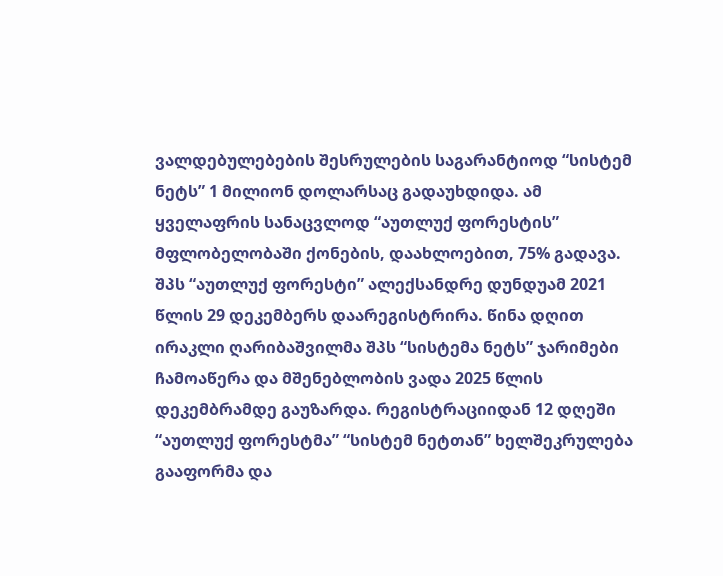ვალდებულებების შესრულების საგარანტიოდ “სისტემ ნეტს” 1 მილიონ დოლარსაც გადაუხდიდა. ამ ყველაფრის სანაცვლოდ “აუთლუქ ფორესტის” მფლობელობაში ქონების, დაახლოებით, 75% გადავა.
შპს “აუთლუქ ფორესტი” ალექსანდრე დუნდუამ 2021 წლის 29 დეკემბერს დაარეგისტრირა. წინა დღით ირაკლი ღარიბაშვილმა შპს “სისტემა ნეტს” ჯარიმები ჩამოაწერა და მშენებლობის ვადა 2025 წლის დეკემბრამდე გაუზარდა. რეგისტრაციიდან 12 დღეში “აუთლუქ ფორესტმა” “სისტემ ნეტთან” ხელშეკრულება გააფორმა და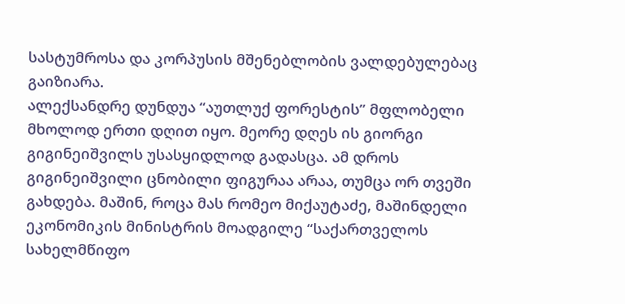სასტუმროსა და კორპუსის მშენებლობის ვალდებულებაც გაიზიარა.
ალექსანდრე დუნდუა “აუთლუქ ფორესტის” მფლობელი მხოლოდ ერთი დღით იყო. მეორე დღეს ის გიორგი გიგინეიშვილს უსასყიდლოდ გადასცა. ამ დროს გიგინეიშვილი ცნობილი ფიგურაა არაა, თუმცა ორ თვეში გახდება. მაშინ, როცა მას რომეო მიქაუტაძე, მაშინდელი ეკონომიკის მინისტრის მოადგილე “საქართველოს სახელმწიფო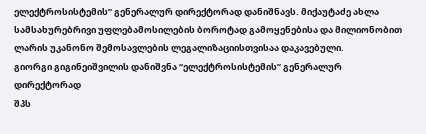ელექტროსისტემის” გენერალურ დირექტორად დანიშნავს. მიქაუტაძე ახლა სამსახურებრივი უფლებამოსილების ბოროტად გამოყენებისა და მილიონობით ლარის უკანონო შემოსავლების ლეგალიზაციისთვისაა დაკავებული.
გიორგი გიგინეიშვილის დანიშვნა “ელექტროსისტემის” გენერალურ დირექტორად
შპს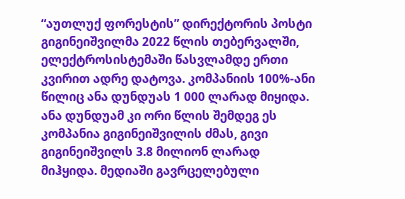“აუთლუქ ფორესტის” დირექტორის პოსტი გიგინეიშვილმა 2022 წლის თებერვალში, ელექტროსისტემაში წასვლამდე ერთი კვირით ადრე დატოვა. კომპანიის 100%-ანი წილიც ანა დუნდუას 1 000 ლარად მიყიდა. ანა დუნდუამ კი ორი წლის შემდეგ ეს კომპანია გიგინეიშვილის ძმას, გივი გიგინეიშვილს 3.8 მილიონ ლარად მიჰყიდა. მედიაში გავრცელებული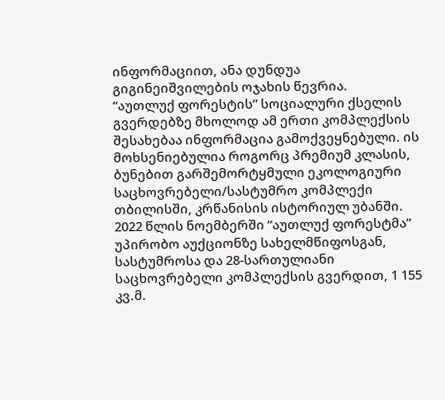ინფორმაციით, ანა დუნდუა გიგინეიშვილების ოჯახის წევრია.
“აუთლუქ ფორესტის” სოციალური ქსელის გვერდებზე მხოლოდ ამ ერთი კომპლექსის შესახებაა ინფორმაცია გამოქვეყნებული. ის მოხსენიებულია როგორც პრემიუმ კლასის, ბუნებით გარშემორტყმული ეკოლოგიური საცხოვრებელი/სასტუმრო კომპლექი თბილისში, კრწანისის ისტორიულ უბანში.
2022 წლის ნოემბერში “აუთლუქ ფორესტმა” უპირობო აუქციონზე სახელმწიფოსგან, სასტუმროსა და 28-სართულიანი საცხოვრებელი კომპლექსის გვერდით, 1 155 კვ.მ.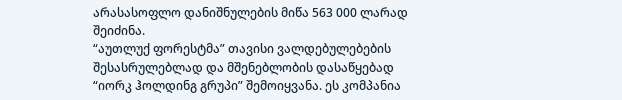არასასოფლო დანიშნულების მიწა 563 000 ლარად შეიძინა.
“აუთლუქ ფორესტმა” თავისი ვალდებულებების შესასრულებლად და მშენებლობის დასაწყებად “იორკ ჰოლდინგ გრუპი” შემოიყვანა. ეს კომპანია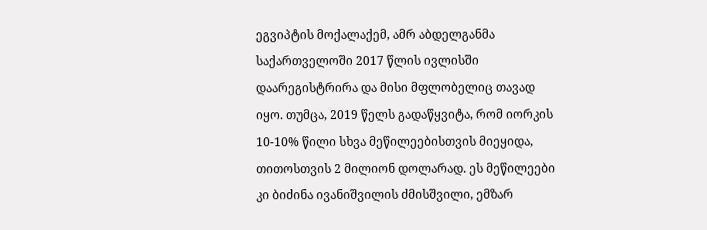ეგვიპტის მოქალაქემ, ამრ აბდელგანმა საქართველოში 2017 წლის ივლისში დაარეგისტრირა და მისი მფლობელიც თავად იყო. თუმცა, 2019 წელს გადაწყვიტა, რომ იორკის 10-10% წილი სხვა მეწილეებისთვის მიეყიდა, თითოსთვის 2 მილიონ დოლარად. ეს მეწილეები კი ბიძინა ივანიშვილის ძმისშვილი, ემზარ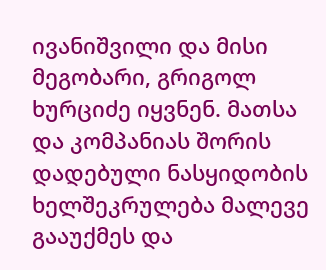ივანიშვილი და მისი მეგობარი, გრიგოლ ხურციძე იყვნენ. მათსა და კომპანიას შორის დადებული ნასყიდობის ხელშეკრულება მალევე გააუქმეს და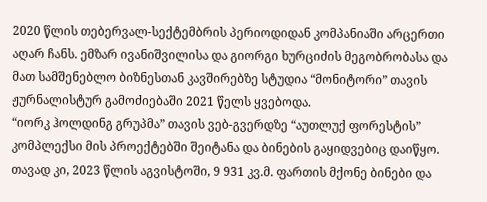2020 წლის თებერვალ-სექტემბრის პერიოდიდან კომპანიაში არცერთი აღარ ჩანს. ემზარ ივანიშვილისა და გიორგი ხურციძის მეგობრობასა და მათ სამშენებლო ბიზნესთან კავშირებზე სტუდია “მონიტორი” თავის ჟურნალისტურ გამოძიებაში 2021 წელს ყვებოდა.
“იორკ ჰოლდინგ გრუპმა” თავის ვებ-გვერდზე “აუთლუქ ფორესტის” კომპლექსი მის პროექტებში შეიტანა და ბინების გაყიდვებიც დაიწყო. თავად კი, 2023 წლის აგვისტოში, 9 931 კვ.მ. ფართის მქონე ბინები და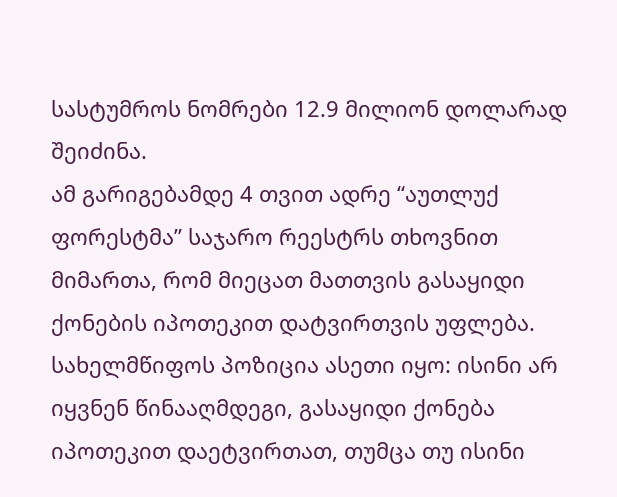სასტუმროს ნომრები 12.9 მილიონ დოლარად შეიძინა.
ამ გარიგებამდე 4 თვით ადრე “აუთლუქ ფორესტმა” საჯარო რეესტრს თხოვნით მიმართა, რომ მიეცათ მათთვის გასაყიდი ქონების იპოთეკით დატვირთვის უფლება. სახელმწიფოს პოზიცია ასეთი იყო: ისინი არ იყვნენ წინააღმდეგი, გასაყიდი ქონება იპოთეკით დაეტვირთათ, თუმცა თუ ისინი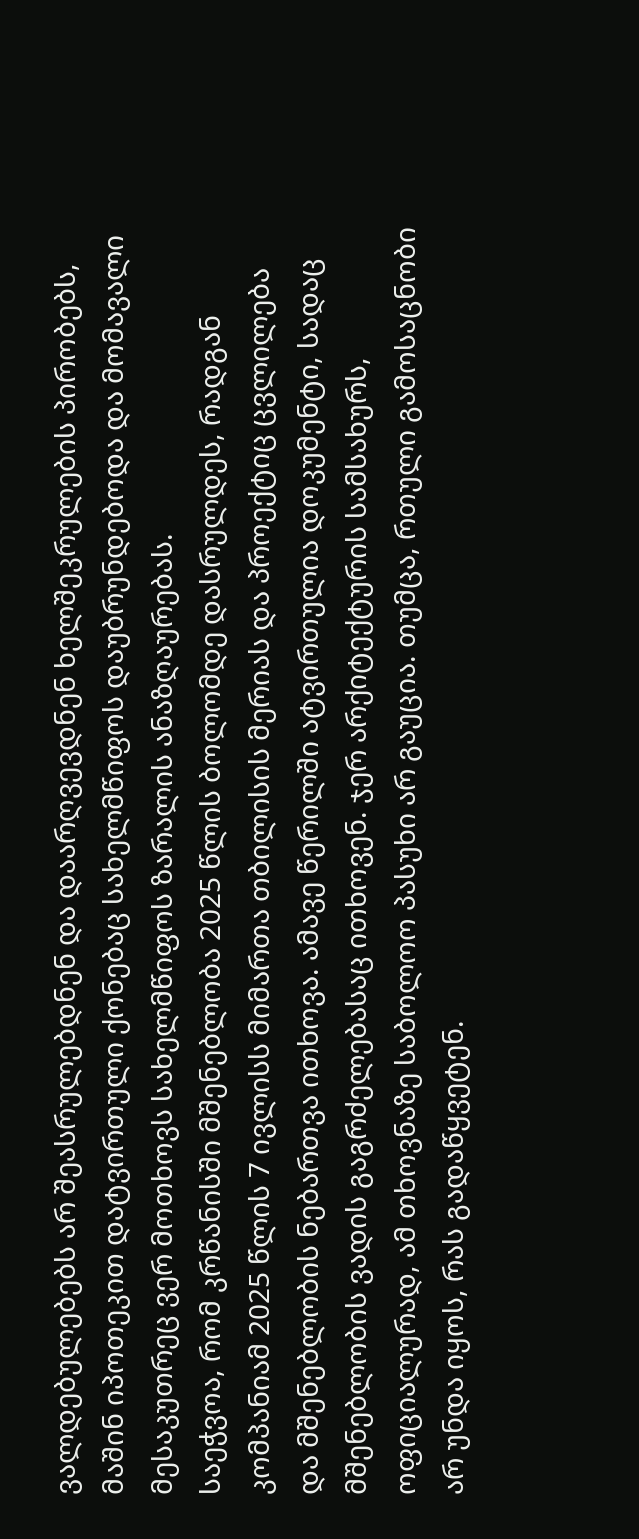ვალდებულებებს არ შეასრულებდნენ და დაარღვევდნენ ხელშეკრულების პირობებს, მაშინ იპოთეკით დატვირთული ქონებაც სახელმწიფოს დაუბრუნდებოდა და მომავალი მესაკუთრეც ვერ მოთხოვს სახელმწიფოს ზარალის ანაზღაურებას.
საეჭვოა, რომ კრწანისში მშენებლობა 2025 წლის ბოლომდე დასრულდეს, რადგან კომპანიამ 2025 წლის 7 ივლისს მიმართა თბილისის მერიას და პროექტიც ცვლილება და მშენებლობის ნებართვა ითხოვა. ამავე წერილში ატვირთულია დოკუმენტი, სადაც მშენებლობის ვადის გაგრძელებასაც ითხოვენ. ჯერ არქიტექტურის სამსახურს, ოფიციალურად, ამ თხოვნაზე საბოლოო პასუხი არ გაუცია. თუმცა, რთული გამოსაცნობი არ უნდა იყოს, რას გადაწყვეტენ.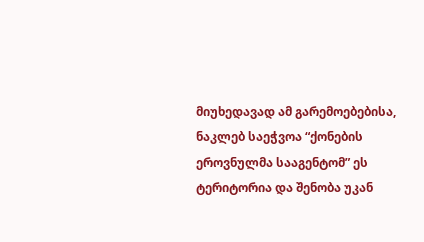მიუხედავად ამ გარემოებებისა, ნაკლებ საეჭვოა “ქონების ეროვნულმა სააგენტომ” ეს ტერიტორია და შენობა უკან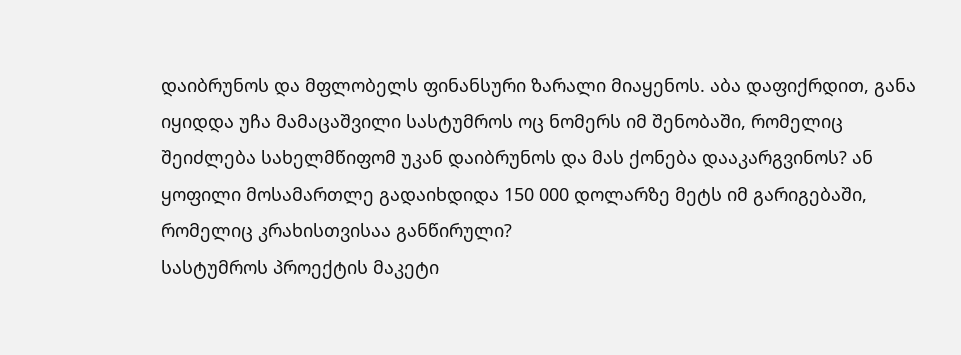დაიბრუნოს და მფლობელს ფინანსური ზარალი მიაყენოს. აბა დაფიქრდით, განა იყიდდა უჩა მამაცაშვილი სასტუმროს ოც ნომერს იმ შენობაში, რომელიც შეიძლება სახელმწიფომ უკან დაიბრუნოს და მას ქონება დააკარგვინოს? ან ყოფილი მოსამართლე გადაიხდიდა 150 000 დოლარზე მეტს იმ გარიგებაში, რომელიც კრახისთვისაა განწირული?
სასტუმროს პროექტის მაკეტი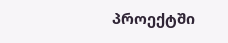პროექტში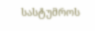სასტუმროს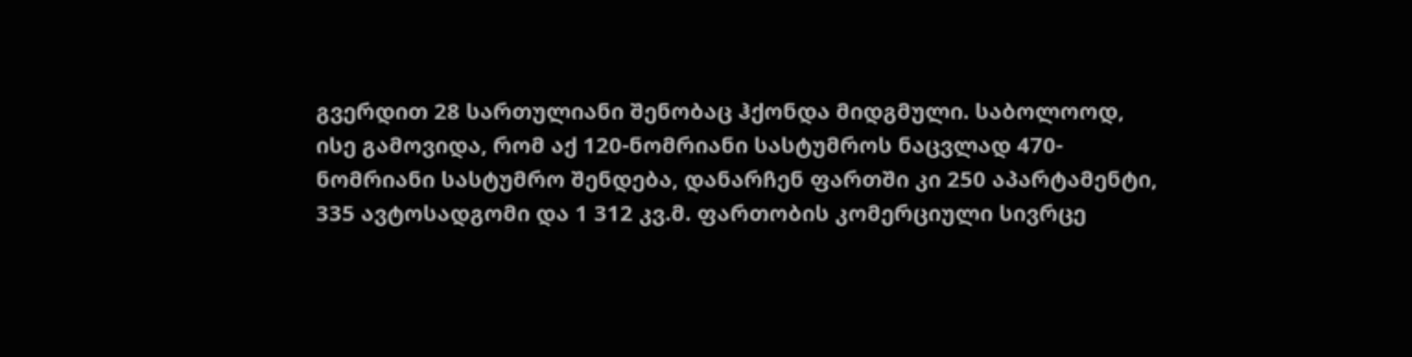გვერდით 28 სართულიანი შენობაც ჰქონდა მიდგმული. საბოლოოდ, ისე გამოვიდა, რომ აქ 120-ნომრიანი სასტუმროს ნაცვლად 470-ნომრიანი სასტუმრო შენდება, დანარჩენ ფართში კი 250 აპარტამენტი, 335 ავტოსადგომი და 1 312 კვ.მ. ფართობის კომერციული სივრცე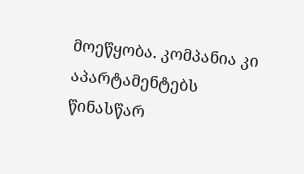მოეწყობა. კომპანია კი აპარტამენტებს წინასწარ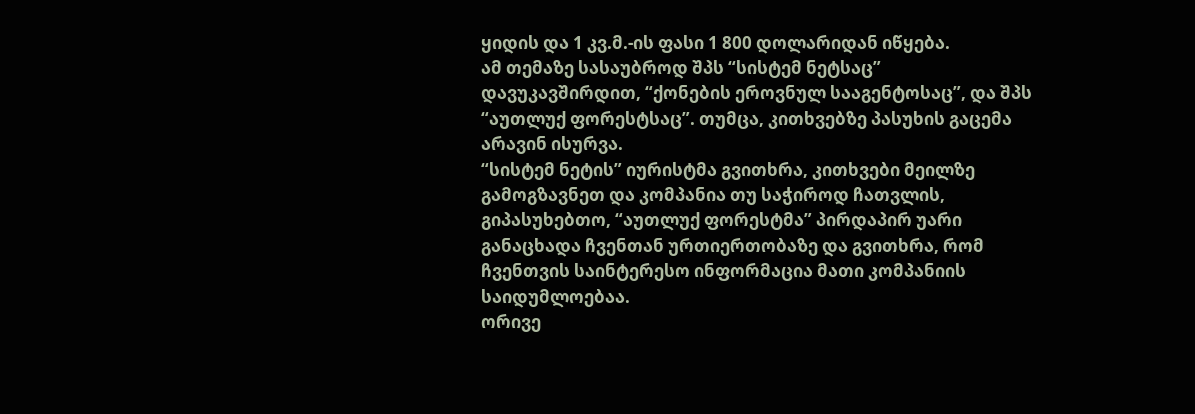ყიდის და 1 კვ.მ.-ის ფასი 1 800 დოლარიდან იწყება.
ამ თემაზე სასაუბროდ შპს “სისტემ ნეტსაც” დავუკავშირდით, “ქონების ეროვნულ სააგენტოსაც”, და შპს “აუთლუქ ფორესტსაც”. თუმცა, კითხვებზე პასუხის გაცემა არავინ ისურვა.
“სისტემ ნეტის” იურისტმა გვითხრა, კითხვები მეილზე გამოგზავნეთ და კომპანია თუ საჭიროდ ჩათვლის, გიპასუხებთო, “აუთლუქ ფორესტმა” პირდაპირ უარი განაცხადა ჩვენთან ურთიერთობაზე და გვითხრა, რომ ჩვენთვის საინტერესო ინფორმაცია მათი კომპანიის საიდუმლოებაა.
ორივე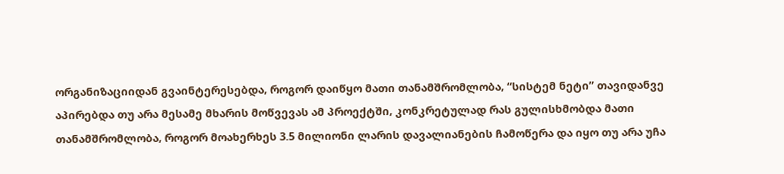ორგანიზაციიდან გვაინტერესებდა, როგორ დაიწყო მათი თანამშრომლობა, “სისტემ ნეტი” თავიდანვე აპირებდა თუ არა მესამე მხარის მოწვევას ამ პროექტში, კონკრეტულად რას გულისხმობდა მათი თანამშრომლობა, როგორ მოახერხეს 3.5 მილიონი ლარის დავალიანების ჩამოწერა და იყო თუ არა უჩა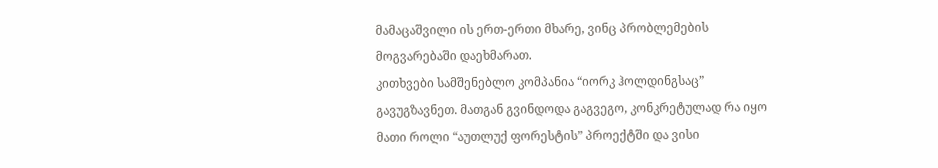მამაცაშვილი ის ერთ-ერთი მხარე, ვინც პრობლემების მოგვარებაში დაეხმარათ.
კითხვები სამშენებლო კომპანია “იორკ ჰოლდინგსაც” გავუგზავნეთ. მათგან გვინდოდა გაგვეგო, კონკრეტულად რა იყო მათი როლი “აუთლუქ ფორესტის” პროექტში და ვისი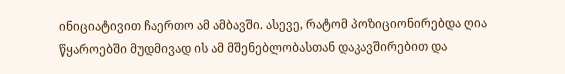ინიციატივით ჩაერთო ამ ამბავში. ასევე, რატომ პოზიციონირებდა ღია წყაროებში მუდმივად ის ამ მშენებლობასთან დაკავშირებით და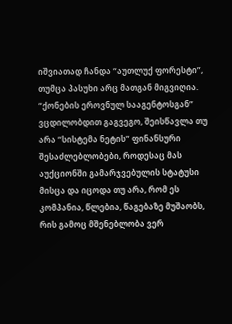იშვიათად ჩანდა “აუთლუქ ფორესტი”, თუმცა პასუხი არც მათგან მიგვიღია.
“ქონების ეროვნულ სააგენტოსგან” ვცდილობდით გაგვეგო, შეისწავლა თუ არა “სისტემა ნეტის” ფინანსური შესაძლებლობები, როდესაც მას აუქციონში გამარჯვებულის სტატუსი მისცა და იცოდა თუ არა, რომ ეს კომპანია, წლებია, წაგებაზე მუშაობს, რის გამოც მშენებლობა ვერ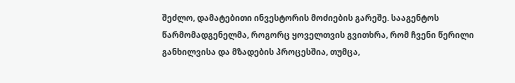შეძლო, დამატებითი ინვესტორის მოძიების გარეშე. სააგენტოს წარმომადგენელმა, როგორც ყოველთვის გვითხრა, რომ ჩვენი წერილი განხილვისა და მზადების პროცესშია, თუმცა,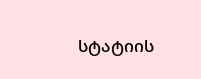სტატიის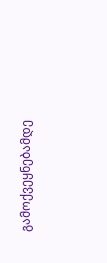გამოქვეყნებამდე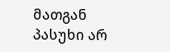მათგან პასუხი არ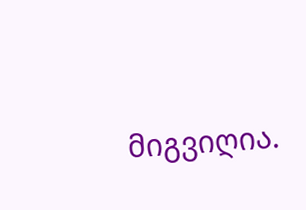მიგვიღია.